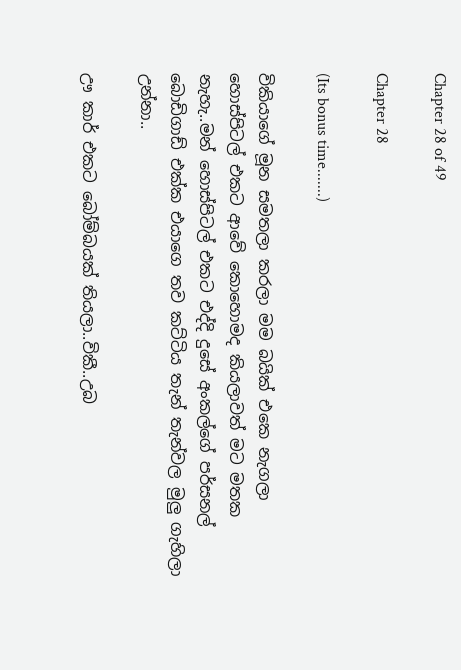Chapter 28 of 49

Chapter 28

(Its bonus time.......)

විකියාගේ මූන සමතලා කරලා මම බයික් එකෙ නැගලා හොස්පිටල් එකට ආවේ කොහොමද කියලාවත් මට මතක නැහැ..මන් හොස්පිටල් එකට එද්දි දුසේ අංකල්ගේ පර්සනල් බොඩිගාඩ් එක්ක එයාගෙ තව කට්ටිය තැන් තැන්වල මුලු ගැහිලා උන්නා..

ඌ කාර් එකට බෝම්බයක් තියලා..විකී..උබ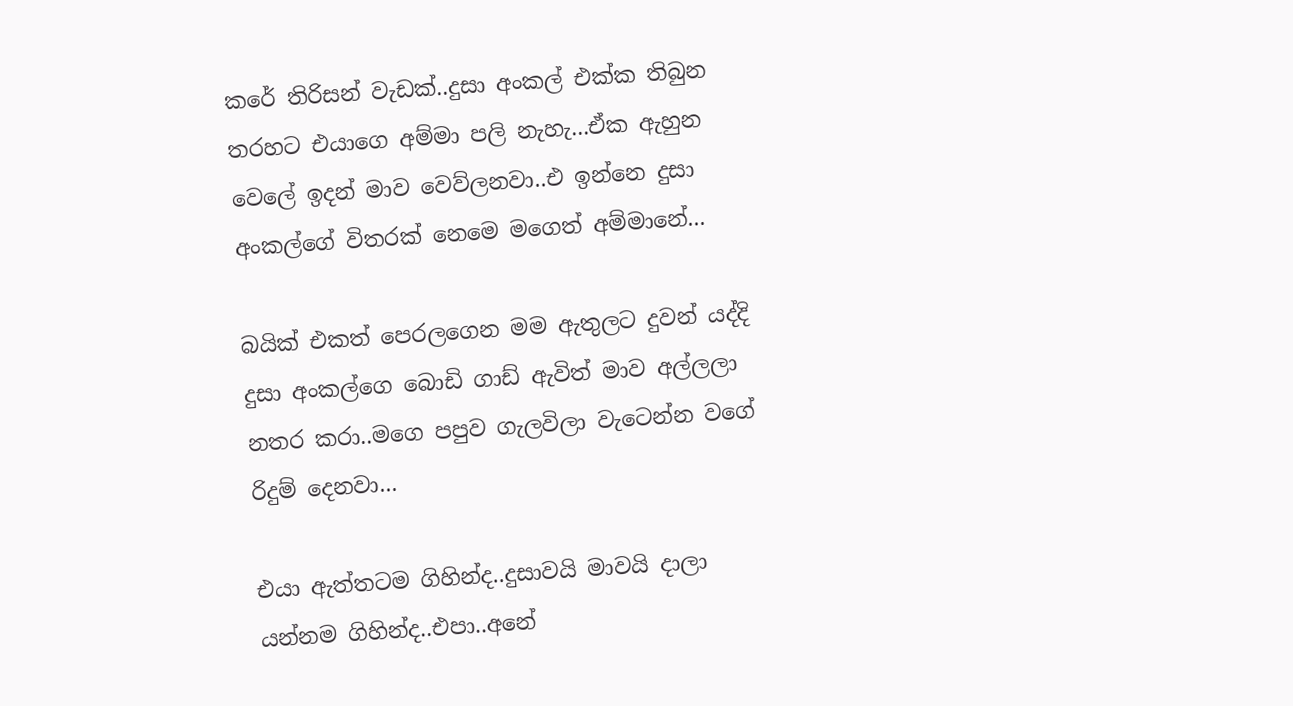කරේ තිරිසන් වැඩක්..දුසා අංකල් එක්ක තිබුන තරහට එයාගෙ අම්මා පලි නැහැ...ඒක ඇහුන වෙලේ ඉදන් මාව වෙව්ලනවා..එ ඉන්නෙ දුසා අංකල්ගේ විතරක් නෙමෙ මගෙත් අම්මානේ...

බයික් එකත් පෙරලගෙන මම ඇතුලට දුවන් යද්දි දුසා අංකල්ගෙ බොඩි ගාඩ් ඇවිත් මාව අල්ලලා නතර කරා..මගෙ පපුව ගැලවිලා වැටෙන්න වගේ රිදුම් දෙනවා...

එයා ඇත්තටම ගිහින්ද..දුසාවයි මාවයි දාලා යන්නම ගිහින්ද..එපා..අනේ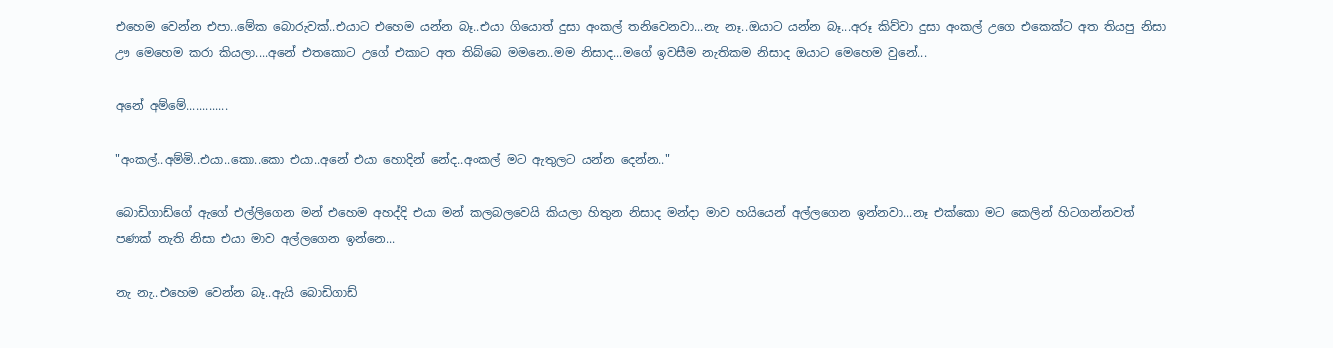එහෙම වෙන්න එපා..මේක බොරුවක්..එයාට එහෙම යන්න බෑ..එයා ගියොත් දුසා අංකල් තනිවෙනවා...නැ නෑ..ඔයාට යන්න බෑ...අරූ කිව්වා දුසා අංකල් උගෙ එකෙක්ට අත තියපු නිසා ඌ මෙහෙම කරා කියලා....අනේ එතකොට උගේ එකාට අත තිබ්බෙ මමනෙ..මම නිසාද...මගේ ඉවසීම නැතිකම නිසාද ඔයාට මෙහෙම වුනේ...

අනේ අම්මේ.............

"අංකල්..අම්මි..එයා..කො..කො එයා..අනේ එයා හොදින් නේද..අංකල් මට ඇතුලට යන්න දෙන්න.."

බොඩිගාඩ්ගේ ඇගේ එල්ලිගෙන මන් එහෙම අහද්දි එයා මන් කලබලවෙයි කියලා හිතුන නිසාද මන්දා මාව හයියෙන් අල්ලගෙන ඉන්නවා...නෑ එක්කො මට කෙලින් හිටගන්නවත් පණක් නැති නිසා එයා මාව අල්ලගෙන ඉන්නෙ...

නැ නැ..එහෙම වෙන්න බෑ..ඇයි බොඩිගාඩ්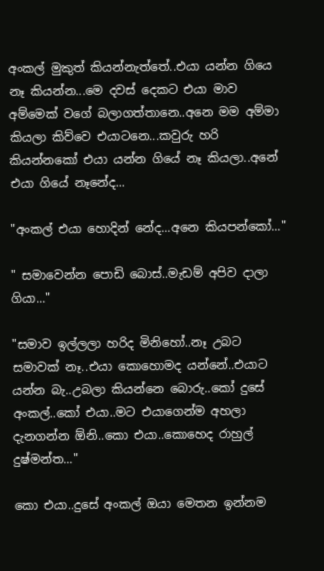අංකල් මුකුත් කියන්නැත්තේ..එයා යන්න ගියෙ නෑ කියන්න...මෙ දවස් දෙකට එයා මාව අම්මෙක් වගේ බලාගත්තානෙ..අනෙ මම අම්මා කියලා කිව්වෙ එයාටනෙ...කවුරු හරි කියන්නකෝ එයා යන්න ගියේ නෑ කියලා..අනේ එයා ගියේ නෑනේද...

"අංකල් එයා හොදින් නේද...අනෙ කියපන්කෝ..."

" සමාවෙන්න පොඩි බොස්..මැඩම් අපිව දාලා ගියා..."

"සමාව ඉල්ලලා හරිද මිනිහෝ..නෑ උබට සමාවක් නෑ..එයා කොහොමද යන්නේ..එයාට යන්න බැ..උබලා කියන්නෙ බොරු..කෝ දුසේ අංකල්..කෝ එයා..මට එයාගෙන්ම අහලා දැනගන්න ඕනි..කො එයා..කොහෙද රාහුල් දුෂ්මන්ත..."

කො එයා..දුසේ අංකල් ඔයා මෙතන ඉන්නම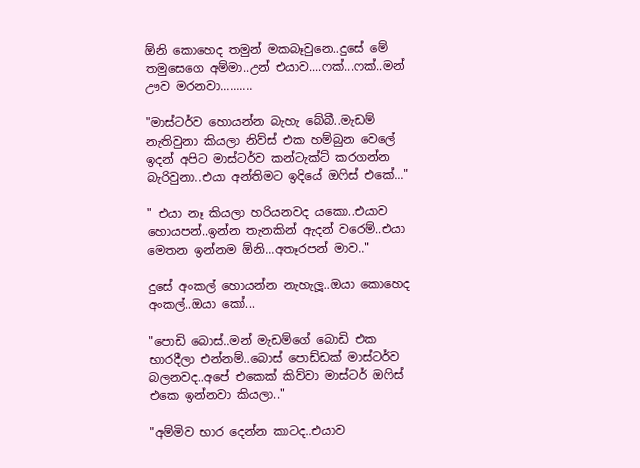ඕනි කොහෙද තමුන් මකබෑවුනෙ..දුසේ මේ තමුසෙගෙ අම්මා..උන් එයාව....ෆක්...ෆක්..මන් ඌව මරනවා..........

"මාස්ටර්ව හොයන්න බැහැ බේබී..මැඩම් නැතිවුනා කියලා නිව්ස් එක හම්බුන වෙලේ ඉදන් අපිට මාස්ටර්ව කන්ටැක්ට් කරගන්න බැරිවුනා..එයා අන්තිමට ඉදියේ ඔෆිස් එකේ..."

" එයා නෑ කියලා හරියනවද යකො..එයාව හොයපන්..ඉන්න තැනකින් ඇදන් වරෙම්..එයා මෙතන ඉන්නම ඕනි...අතෑරපන් මාව.."

දුසේ අංකල් හොයන්න නැහැලූ..ඔයා කොහෙද අංකල්..ඔයා කෝ...

"පොඩි බොස්..මන් මැඩම්ගේ බොඩි එක භාරදීලා එන්නම්..බොස් පොඩ්ඩක් මාස්ටර්ව බලනවද..අපේ එකෙක් කිව්වා මාස්ටර් ඔෆිස් එකෙ ඉන්නවා කියලා.."

"අම්මිව භාර දෙන්න කාටද..එයාව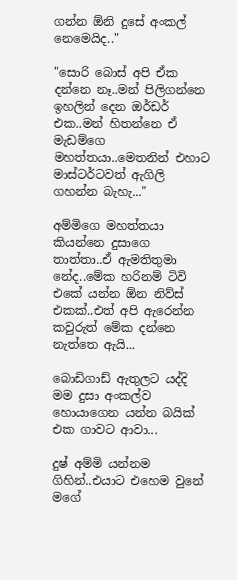ගන්න ඕනි දුසේ අංකල් නෙමෙයිද.."

"සොරි බොස් අපි ඒක දන්නෙ නෑ..මන් පිලිගන්නෙ ඉහලින් දෙන ඔර්ඩර් එක..මන් හිතන්නෙ ඒ මැඩම්ගෙ මහත්තයා..මෙතනින් එහාට මාස්ටර්ටවත් ඇගිලි ගහන්න බැහැ..."

අම්මිගෙ මහත්තයා කියන්නෙ දුසාගෙ තාත්තා..ඒ ඇමතිතුමා නේද..මේක හරිනම් ටිවි එකේ යන්න ඕන නිව්ස් එකක්..එත් අපි ඇරෙන්න කවුරුත් මේක දන්නෙ නැත්තෙ ඇයි...

බොඩිගාඩ් ඇතුලට යද්දි මම දුසා අංකල්ව හොයාගෙන යන්න බයික් එක ගාවට ආවා...

දුෂ් අම්මි යන්නම ගිහින්..එයාට එහෙම වුනේ මගේ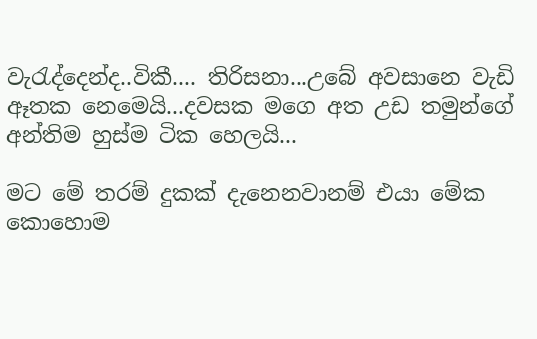වැරැද්දෙන්ද..විකී.... තිරිසනා...උබේ අවසානෙ වැඩි ඈතක නෙමෙයි...දවසක මගෙ අත උඩ තමුන්ගේ අන්තිම හුස්ම ටික හෙලයි...

මට මේ තරම් දුකක් දැනෙනවානම් එයා මේක කොහොම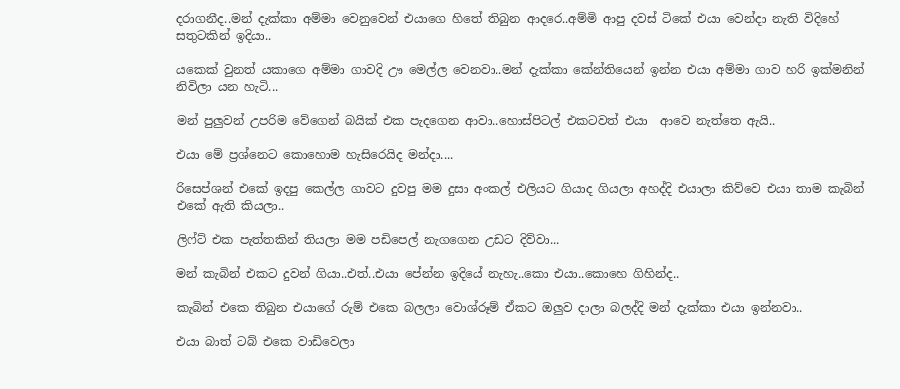දරාගනීද..මන් දැක්කා අම්මා වෙනුවෙන් එයාගෙ හිතේ තිබුන ආදරෙ..අම්මි ආපු දවස් ටිකේ එයා වෙන්දා නැති විදිහේ සතුටකින් ඉදියා..

යකෙක් වුනත් යකාගෙ අම්මා ගාවදි ඌ මෙල්ල වෙනවා..මන් දැක්කා කේන්තියෙන් ඉන්න එයා අම්මා ගාව හරි ඉක්මනින් නිවිලා යන හැටි...

මන් පුලුවන් උපරිම වේගෙන් බයික් එක පැදගෙන ආවා..හොස්පිටල් එකටවත් එයා  ආවෙ නැත්තෙ ඇයි..

එයා මේ ප්‍රශ්නෙට කොහොම හැසිරෙයිද මන්දා....

රිසෙප්ශන් එකේ ඉදපු කෙල්ල ගාවට දුවපු මම දුසා අංකල් එලියට ගියාද ගියලා අහද්දි එයාලා කිව්වෙ එයා තාම කැබින් එකේ ඇති කියලා..

ලිෆ්ට් එක පැත්තකින් තියලා මම පඩිපෙල් නැගගෙන උඩට දිව්වා...

මන් කැබින් එකට දුවන් ගියා..එත්..එයා පේන්න ඉදියේ නැහැ..කො එයා..කොහෙ ගිහින්ද..

කැබින් එකෙ තිබුන එයාගේ රුම් එකෙ බලලා වොශ්රූම් ඒකට ඔලුව දාලා බලද්දි මන් දැක්කා එයා ඉන්නවා..

එයා බාත් ටබ් එකෙ වාඩිවෙලා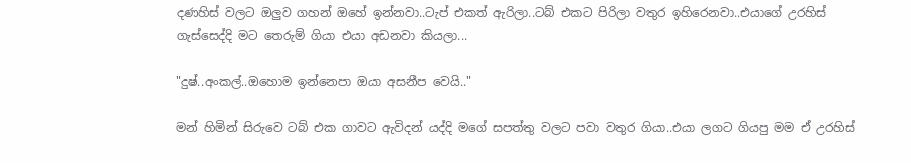දණහිස් වලට ඔලුව ගහන් ඔහේ ඉන්නවා..ටැප් එකත් ඇරිලා..ටබ් එකට පිරිලා වතුර ඉහිරෙනවා..එයාගේ උරහිස් ගැස්සෙද්දි මට තෙරුම් ගියා එයා අඩනවා කියලා...

"දුෂ්..අංකල්..ඔහොම ඉන්නෙපා ඔයා අසනීප වෙයි.."

මන් හිමින් සිරුවෙ ටබ් එක ගාවට ඇවිදන් යද්දි මගේ සපත්තු වලට පවා වතුර ගියා..එයා ලගට ගියපු මම ඒ උරහිස්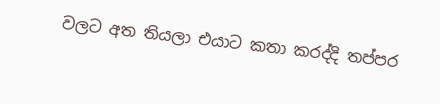වලට අත තියලා එයාට කතා කරද්දි තප්පර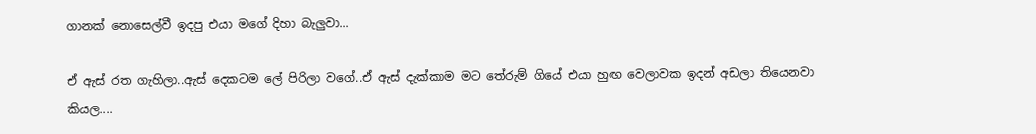ගානක් නොසෙල්වී ඉදපු එයා මගේ දිහා බැලුවා...

ඒ ඇස් රත ගැහිලා..ඇස් දෙකටම ලේ පිරිලා වගේ..ඒ ඇස් දැක්කාම මට තේරුම් ගියේ එයා හුඟ වෙලාවක ඉදන් අඩලා තියෙනවා කියල....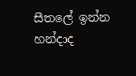සීතලේ ඉන්න හන්දාද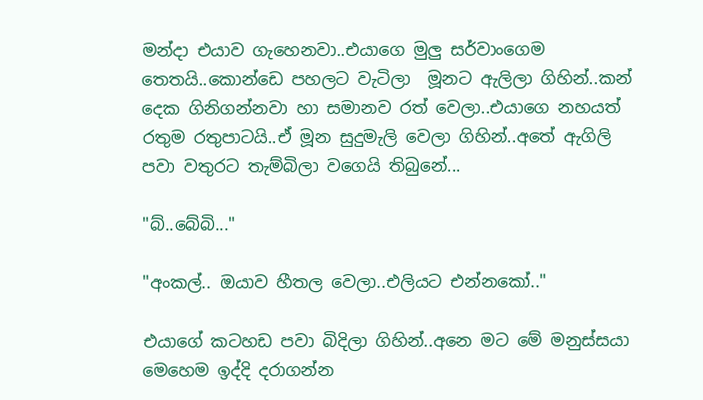මන්දා එයාව ගැහෙනවා..එයාගෙ මුලු සර්වාංගෙම තෙතයි..කොන්ඩෙ පහලට වැටිලා  මූනට ඇලිලා ගිහින්..කන් දෙක ගිනිගන්නවා හා සමානව රත් වෙලා..එයාගෙ නහයත් රතුම රතුපාටයි..ඒ මූන සුදුමැලි වෙලා ගිහින්..අතේ ඇගිලි පවා වතුරට තැම්බිලා වගෙයි තිබුනේ...

"බ්..බේබි..."

"අංකල්.. ඔයාව හීතල වෙලා..එලියට එන්නකෝ.."

එයාගේ කටහඩ පවා බිදිලා ගිහින්..අනෙ මට මේ මනුස්සයා මෙහෙම ඉද්දි දරාගන්න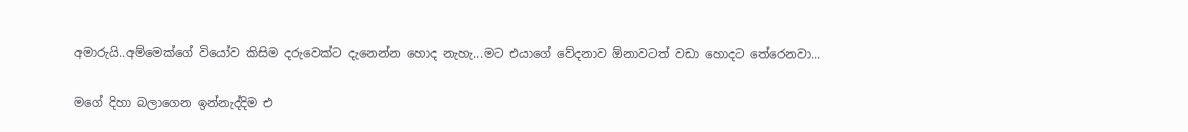අමාරුයි..අම්මෙක්ගේ වියෝව කිසිම දරුවෙක්ට දැනෙන්න හොද නැහැ...මට එයාගේ වේදනාව ඕනාවටත් වඩා හොදට තේරෙනවා...

මගේ දිහා බලාගෙන ඉන්නැද්දිම එ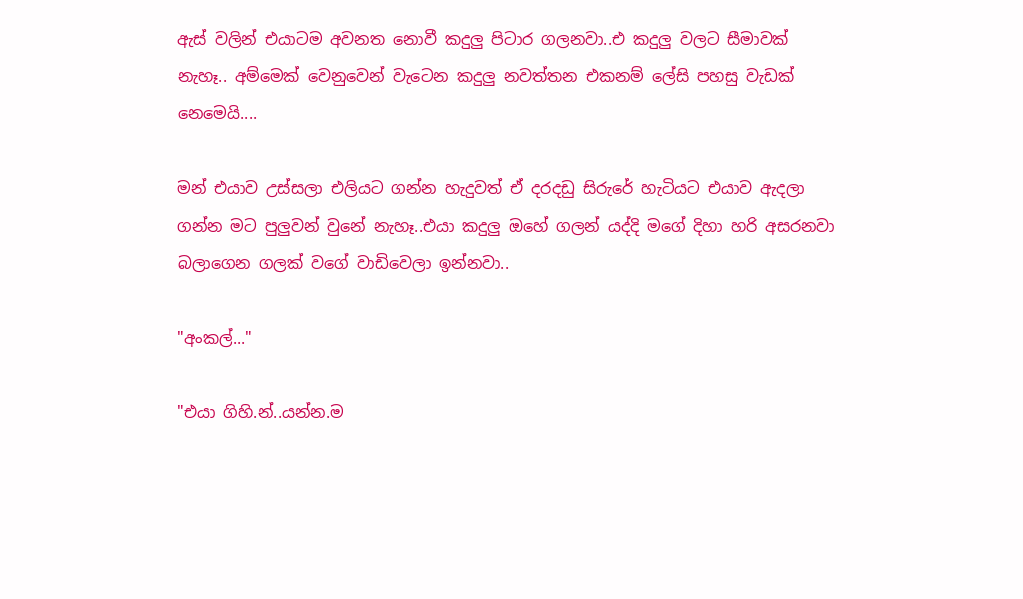ඇස් වලින් එයාටම අවනත නොවී කදුලු පිටාර ගලනවා..එ කදුලු වලට සීමාවක් නැහෑ.. අම්මෙක් වෙනුවෙන් වැටෙන කදුලු නවත්තන එකනම් ලේසි පහසු වැඩක් නෙමෙයි....

මන් එයාව උස්සලා එලියට ගන්න හැදුවත් ඒ දරදඩු සිරුරේ හැටියට එයාව ඇදලා ගන්න මට පුලුවන් වුනේ නැහෑ..එයා කදුලු ඔහේ ගලන් යද්දි මගේ දිහා හරි අසරනවා බලාගෙන ගලක් වගේ වාඩිවෙලා ඉන්නවා..

"අංකල්..."

"එයා ගිහි.න්..යන්න.ම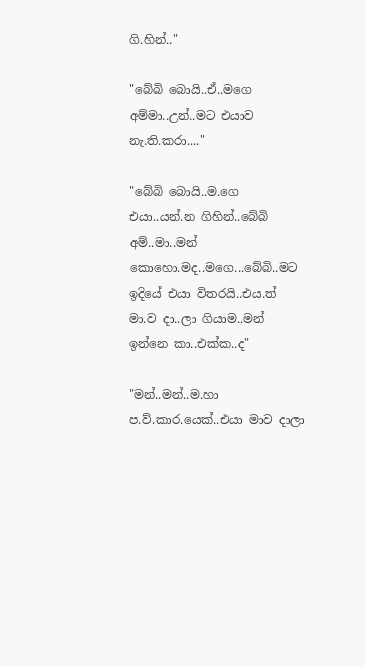ගි.හින්.."

"බේබි බොයි..ඒ..මගෙ අම්මා..උන්..මට එයාව නැ.ති.කරා...."

"බේබි බොයි..ම.ගෙ එයා..යන්.න ගිහින්..බේබි අම්..මා..මන් කොහො.මද..මගෙ...බේබි..මට ඉදියේ එයා විතරයි..එය.ත් මා.ව දා..ලා ගියාම..මන් ඉන්නෙ කා..එක්ක..ද"

"මන්..මන්..ම.හා ප.ව්.කාර.යෙක්..එයා මාව දාලා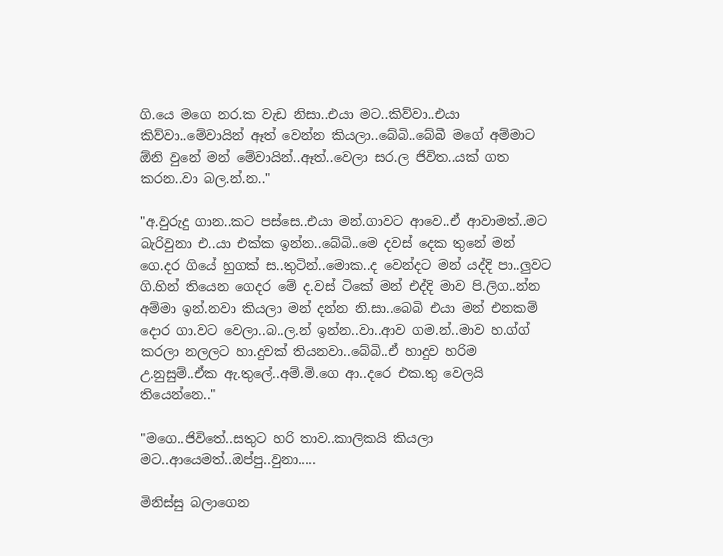ගි.යෙ මගෙ නර.ක වැඩ නිසා..එයා මට..කිව්වා..එයා කිව්වා..මේවායින් ඈත් වෙන්න කියලා..බේබි..බේබී මගේ අම්මාට ඕනි වුනේ මන් මේවායින්..ඈත්..වෙලා සර.ල ජිවිත..යක් ගත කරන..වා බල.න්.න.."

"අ.වුරුදු ගාන..කට පස්සෙ..එයා මන්.ගාවට ආවෙ..ඒ ආවාමත්..මට බැරිවුනා එ..යා එක්ක ඉන්න..බේබි..මෙ දවස් දෙක තුනේ මන් ගෙ.දර ගියේ හුගක් ස..තුටින්..මොක..ද වෙන්දට මන් යද්දි පා..ලුවට ගි.හින් තියෙන ගෙදර මේ ද.වස් ටිකේ මන් එද්දි මාව පි.ලිග..න්න අම්මා ඉන්.නවා කියලා මන් දන්න නි.සා..බෙබි එයා මන් එනකම් දොර ගා.වට වෙලා..බ..ල.න් ඉන්න..වා..ආව ගම.න්..මාව හ.ග්ග් කරලා නලලට හා.දුවක් තියනවා..බේබි..ඒ හාදුව හරිම උ.නුසුම්..ඒක ඇ.තුලේ..අම්.මි.ගෙ ආ..දරෙ එක.තු වෙලයි තියෙන්නෙ.."

"මගෙ..ජිවිතේ..සතුට හරි තාව..කාලිකයි කියලා මට..ආයෙමත්..ඔප්පු..වුනා.....

මිනිස්සු බලාගෙන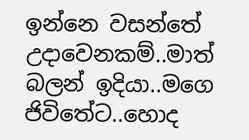ඉන්නෙ වසන්තේ උදාවෙනකම්..මාත් බලන් ඉදියා..මගෙ ජිවිතේට..හොද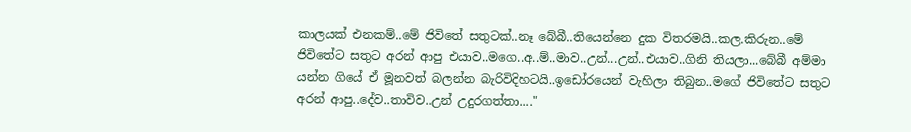කාලයක් එනකම්..මේ ජිවිතේ සතුටක්..නෑ බේබී..තියෙන්නෙ දුක විතරමයි..කල.කිරුන..මේ ජිවිතේට සතුට අරන් ආපු එයාව..මගෙ..අ..ම්..මාව..උන්...උන්..එයාව..ගිනි තියලා...බේබී අම්මා යන්න ගියේ ඒ මූනවත් බලන්න බැරිවිදිහටයි..ඉඩෝරයෙන් වැහිලා තිබුන..මගේ ජිවිතේට සතුට අරන් ආපු..දේව..තාවිව..උන් උදුරගත්තා...."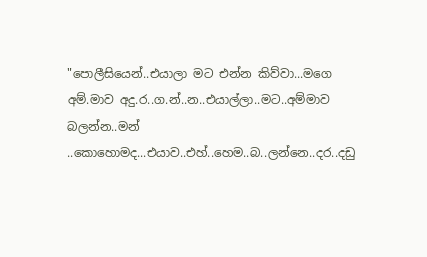"පොලීසියෙන්..එයාලා මට එන්න කිව්වා...මගෙ අම්.මාව අදු.ර..ග.න්..න..එයාල්ලා..මට..අම්මාව බලන්න..මන් ..කොහොමද...එයාව..එහ්..හෙම..බ..ලන්නෙ..දර..දඩු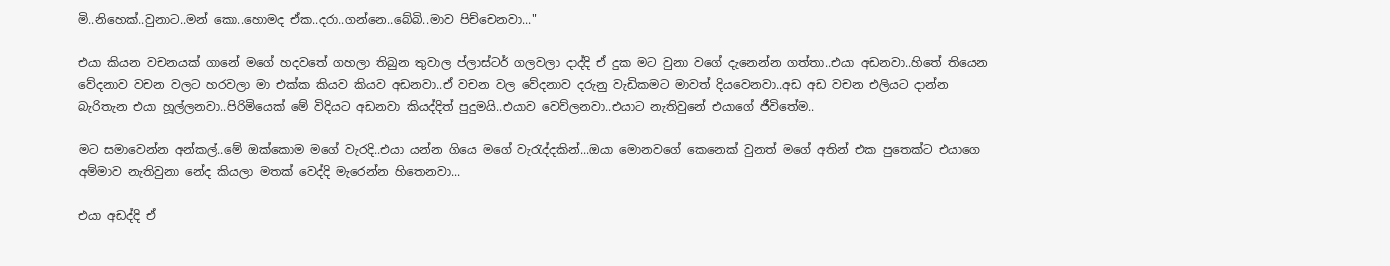මි..නිහෙක්..වුනාට..මන් කො..හොමද ඒක..දරා..ගන්නෙ..බේබි..මාව පිච්චෙනවා..."

එයා කියන වචනයක් ගානේ මගේ හදවතේ ගහලා තිබුන තුවාල ප්ලාස්ටර් ගලවලා දාද්දි ඒ දුක මට වුනා වගේ දැනෙන්න ගත්තා..එයා අඩනවා..හිතේ තියෙන වේදනාව වචන වලට හරවලා මා එක්ක කියව කියව අඩනවා..ඒ වචන වල වේදනාව දරුනු වැඩිකමට මාවත් දියවෙනවා..අඩ අඩ වචන එලියට දාන්න බැරිතැන එයා හූල්ලනවා..පිරිමියෙක් මේ විදියට අඩනවා කියද්දිත් පුදුමයි..එයාව වෙව්ලනවා..එයාට නැතිවුනේ එයාගේ ජීවිතේම..

මට සමාවෙන්න අන්කල්..මේ ඔක්කොම මගේ වැරදි..එයා යන්න ගියෙ මගේ වැරැද්දකින්...ඔයා මොනවගේ කෙනෙක් වුනත් මගේ අතින් එක පුතෙක්ට එයාගෙ අම්මාව නැතිවුනා නේද කියලා මතක් වෙද්දි මැරෙන්න හිතෙනවා...

එයා අඩද්දි ඒ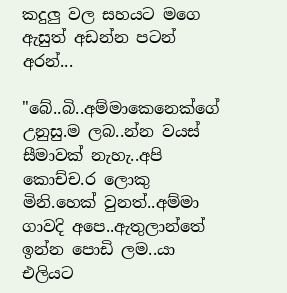කදුලු වල සහයට මගෙ ඇසුත් අඩන්න පටන් අරන්...

"බේ..බි..අම්මාකෙනෙක්ගේ උනුසු.ම ලබ..න්න වයස් සීමාවක් නැහැ..අපි කොච්ච.ර ලොකු මිනි.හෙක් වුනත්..අම්මා ගාවදි අපෙ..ඇතුලාන්තේ ඉන්න පොඩි ලම..යා එලියට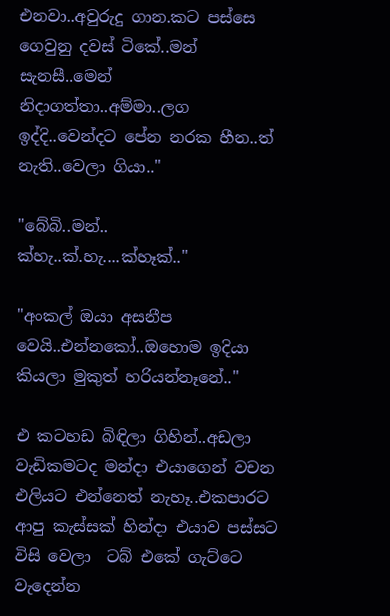එනවා..අවුරුදු ගාන.කට පස්සෙ ගෙවුනු දවස් ටිකේ..මන් සැනසී..මෙන් නිදාගත්තා..අම්මා..ලග ඉද්දි..වෙන්දට පේන නරක හීන..ත් නැති..වෙලා ගියා.."

"බේබි..මන්.. ක්හැ..ක්.හැ....ක්හෑක්.."

"අංකල් ඔයා අසනීප වෙයි..එන්නකෝ..ඔහොම ඉදියා කියලා මුකුත් හරියන්නෑනේ.."

එ කටහඩ බිඳිලා ගිහින්..අඩලා වැඩිකමටද මන්දා එයාගෙන් වචන එලියට එන්නෙත් නැහෑ..එකපාරට ආපු කැස්සක් හින්දා එයාව පස්සට විසි වෙලා  ටබ් එකේ ගැට්ටෙ වැදෙන්න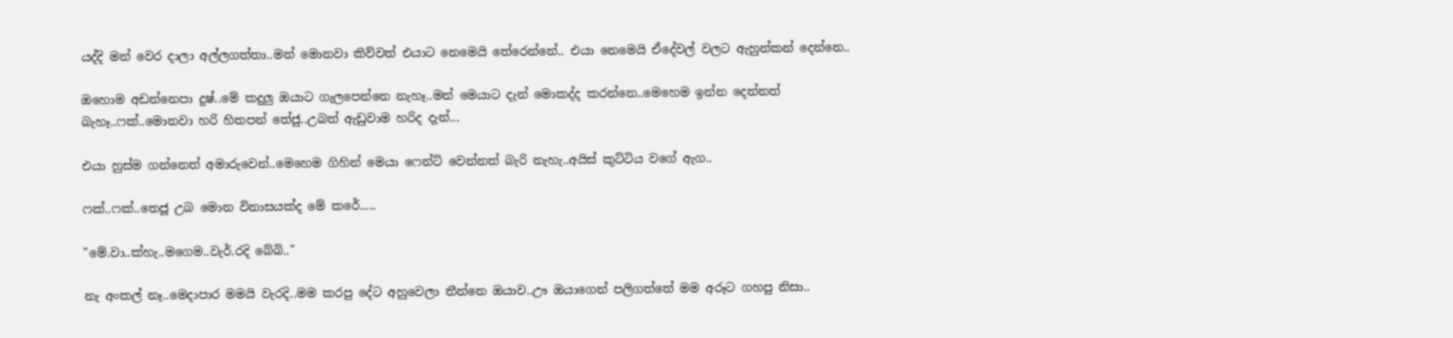යද්දි මන් වෙර දාලා අල්ලගත්තා..මන් මොනවා කිව්වත් එයාට නෙමෙයි තේරෙන්නේ.. එයා නෙමෙයි ඒදේවල් වලට ඇහුන්කන් දෙන්නෙ..

ඔහොම අඩන්නෙපා දුෂ්..මේ කදුලු ඔයාට ගැලපෙන්නෙ නැහෑ..මන් මෙයාට දැන් මොකද්ද කරන්නෙ..මෙහෙම ඉන්න දෙන්නත් බැහෑ..ෆක්..මොනවා හරි හිතපන් තේජු..උබත් ඇඩුවාම හරිද දැන්...

එයා හුස්ම ගන්නෙත් අමාරුවෙන්..මෙහෙම ගිහින් මෙයා ෆෙන්ට් වෙන්නත් බැරි නැහැ..අයිස් කුට්ටිය වගේ ඇග..

ෆක්..ෆක්..තෙජූ උබ මොන විනාසයක්ද මේ කරේ.....

"මේ.වා..ක්හැ..මගෙම..වැර්.රදි බේබි.."

නැ අංකල් නෑ..මෙදාපාර මමයි වැරදි..මම කරපු දේට අහුවෙලා තීන්නෙ ඔයාව..ඌ ඔයාගෙන් පලිගත්තේ මම අරූට ගහපු නිසා..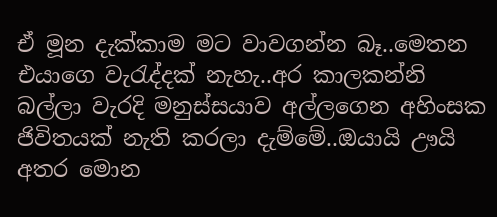ඒ මූන දැක්කාම මට වාවගන්න බෑ..මෙතන එයාගෙ වැරැද්දක් නැහැ..අර කාලකන්නි බල්ලා වැරදි මනුස්සයාව අල්ලගෙන අහිංසක ජිවිතයක් නැති කරලා දැම්මේ..ඔයායි ඌයි අතර මොන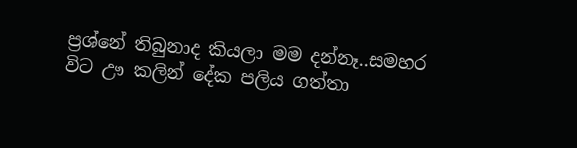ප්‍රශ්නේ තිබුනාද කියලා මම දන්නෑ..සමහර විට ඌ කලින් දේක පලිය ගත්තා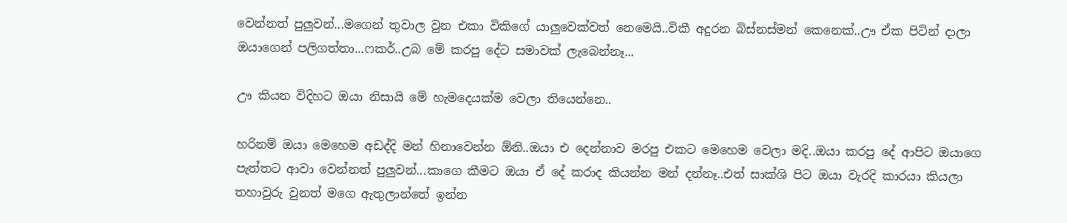වෙන්නත් පුලුවන්...මගෙන් තුවාල වුන එකා විකිගේ යාලුවෙක්වත් නෙමෙයි..විකී අදුරන බිස්නස්මන් කෙනෙක්..ඌ ඒක පිටින් දාලා ඔයාගෙන් පලිගත්තා...ෆකර්..උබ මේ කරපු දේට සමාවක් ලැබෙන්නෑ...

ඌ කියන විදිහට ඔයා නිසායි මේ හැමදෙයක්ම වෙලා තියෙන්නෙ..

හරිනම් ඔයා මෙහෙම අඩද්දි මන් හිනාවෙන්න ඕනි..ඔයා එ දෙන්නාව මරපු එකට මෙහෙම වෙලා මදි..ඔයා කරපු දේ ආපිට ඔයාගෙ පැත්තට ආවා වෙන්නත් පුලුවන්...කාගෙ කීමට ඔයා ඒ දේ කරාද කියන්න මන් දන්නෑ..එත් සාක්ශි පිට ඔයා වැරදි කාරයා කියලා තහාවුරු වුනත් මගෙ ඇතුලාන්තේ ඉන්න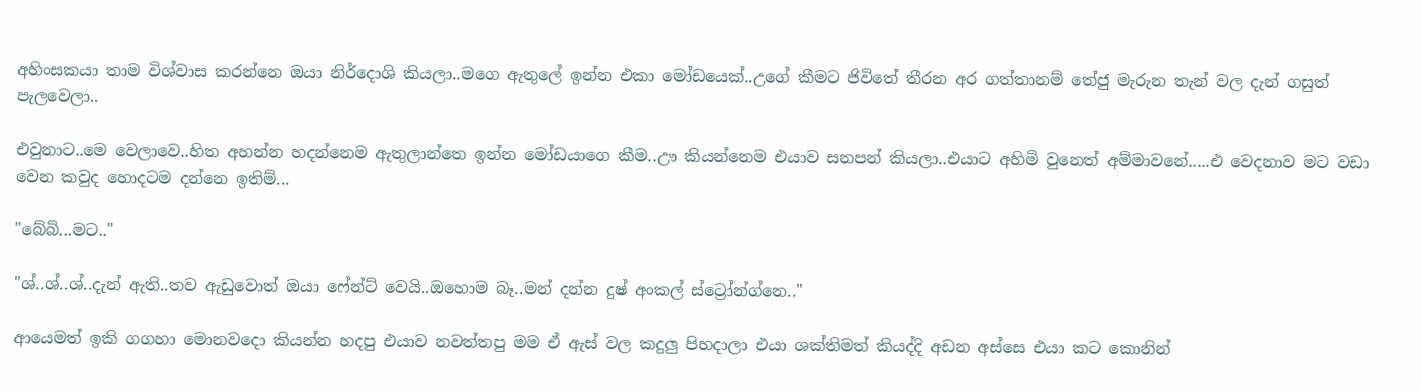අහිංසකයා තාම විශ්වාස කරන්නෙ ඔයා නිර්දොශි කියලා..මගෙ ඇතුලේ ඉන්න එකා මෝඩයෙක්..උගේ කීමට ජිවිතේ තීරන අර ගත්තානම් තේජු මැරුන තැන් වල දැන් ගසුත් පැලවෙලා..

එවුනාට..මෙ වෙලාවෙ..හිත අහන්න හදන්නෙම ඇතුලාන්තෙ ඉන්න මෝඩයාගෙ කීම..ඌ කියන්නෙම එයාව සනපන් කියලා..එයාට අහිමි වුනෙත් අම්මාවනේ.....එ වෙදනාව මට වඩා වෙන කවුද හොදටම දන්නෙ ඉතිම්...

"බේබි...මට.."

"ශ්..ශ්..ශ්..දැන් ඇති..තව ඇඩුවොත් ඔයා ෆේන්ට් වෙයි..ඔහොම බෑ..මන් දන්න දුෂ් අංකල් ස්ට්‍රෝන්ග්නෙ.."

ආයෙමත් ඉකි ගගහා මොනවදො කියන්න හදපු එයාව නවත්තපු මම ඒ ඇස් වල කදුලු පිහදාලා එයා ශක්තිමත් කියද්දි අඩන අස්සෙ එයා කට කොනින්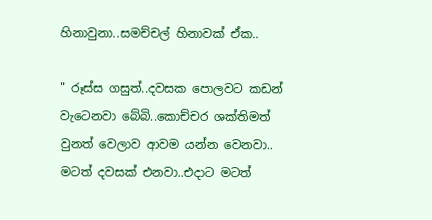හිනාවුනා..සමච්චල් හිනාවක් ඒක..

" රූස්ස ගසුත්..දවසක පොලවට කඩන් වැටෙනවා බේබි..කොච්චර ශක්තිමත් වුනත් වෙලාව ආවම යන්න වෙනවා.. මටත් දවසක් එනවා..එදාට මටත්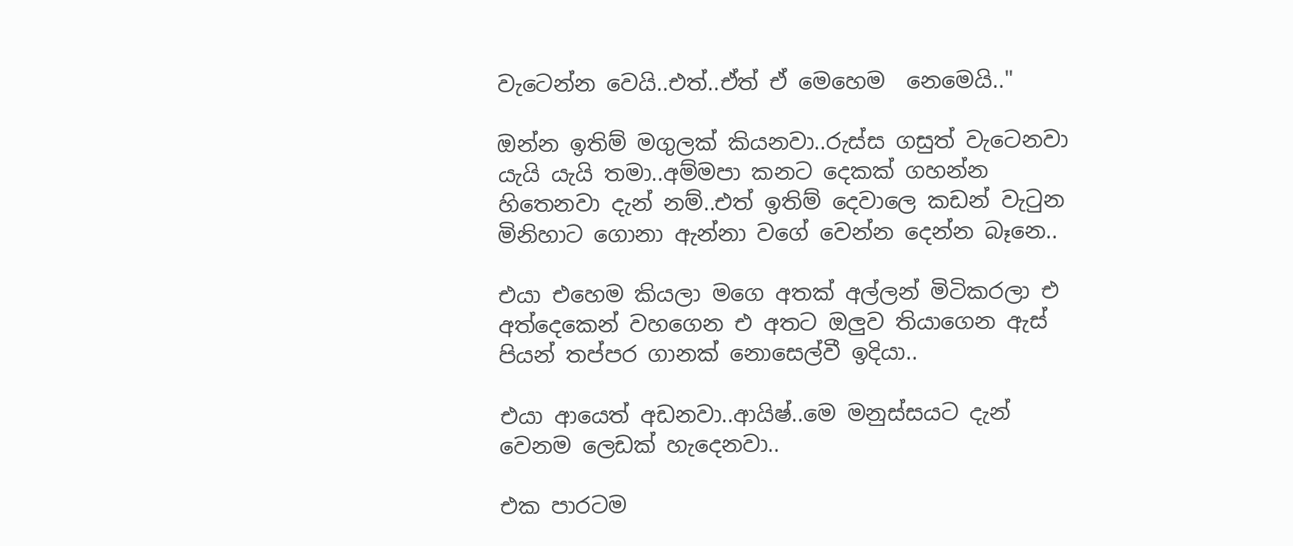වැටෙන්න වෙයි..එත්..ඒත් ඒ මෙහෙම  නෙමෙයි.."

ඔන්න ඉතිම් මගුලක් කියනවා..රුස්ස ගසුත් වැටෙනවා යැයි යැයි තමා..අම්මපා කනට දෙකක් ගහන්න හිතෙනවා දැන් නම්..එත් ඉතිම් දෙවාලෙ කඩන් වැටුන මිනිහාට ගොනා ඇන්නා වගේ වෙන්න දෙන්න බෑනෙ..

එයා එහෙම කියලා මගෙ අතක් අල්ලන් මිටිකරලා එ අත්දෙකෙන් වහගෙන එ අතට ඔලුව තියාගෙන ඇස් පියන් තප්පර ගානක් නොසෙල්වී ඉදියා..

එයා ආයෙත් අඩනවා..ආයිෂ්..මෙ මනුස්සයට දැන් වෙනම ලෙඩක් හැදෙනවා..

එක පාරටම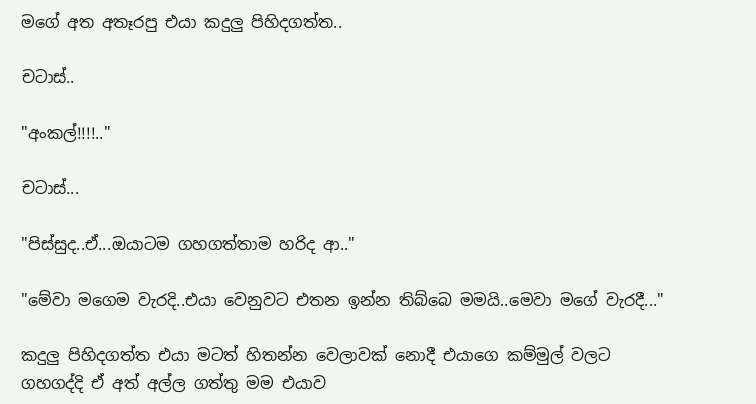මගේ අත අතෑරපු එයා කදුලු පිහිදගත්ත..

චටාස්..

"අංකල්!!!!.."

චටාස්...

"පිස්සුද..ඒ...ඔයාටම ගහගත්තාම හරිද ආ.."

"මේවා මගෙම වැරදි..එයා වෙනුවට එතන ඉන්න තිබ්බෙ මමයි..මෙවා මගේ වැරදී..."

කදුලු පිහිදගත්ත එයා මටත් හිතන්න වෙලාවක් නොදී එයාගෙ කම්මුල් වලට ගහගද්දි ඒ අත් අල්ල ගත්තු මම එයාව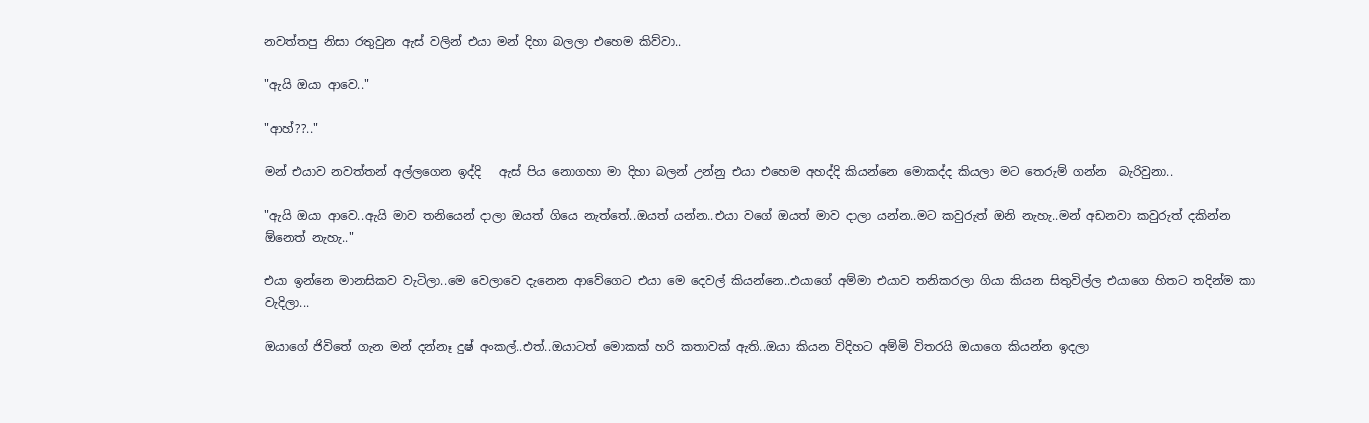නවත්තපු නිසා රතුවුන ඇස් වලින් එයා මන් දිහා බලලා එහෙම කිව්වා..

"ඇයි ඔයා ආවෙ.."

"ආහ්??.."

මන් එයාව නවත්තන් අල්ලගෙන ඉද්දි   ඇස් පිය නොගහා මා දිහා බලන් උන්නු එයා එහෙම අහද්දි කියන්නෙ මොකද්ද කියලා මට තෙරුම් ගන්න  බැරිවුනා..

"ඇයි ඔයා ආවෙ..ඇයි මාව තනියෙන් දාලා ඔයත් ගියෙ නැත්තේ..ඔයත් යන්න..එයා වගේ ඔයත් මාව දාලා යන්න..මට කවුරුත් ඔනි නැහැ..මන් අඩනවා කවුරුත් දකින්න ඕනෙත් නැහැ.."

එයා ඉන්නෙ මානසිකව වැටිලා..මෙ වෙලාවෙ දැනෙන ආවේගෙට එයා මෙ දෙවල් කියන්නෙ..එයාගේ අම්මා එයාව තනිකරලා ගියා කියන සිතුවිල්ල එයාගෙ හිතට තදින්ම කා වැදිලා...

ඔයාගේ ජිවිතේ ගැන මන් දන්නෑ දුෂ් අංකල්..එත්..ඔයාටත් මොකක් හරි කතාවක් ඇති..ඔයා කියන විදිහට අම්මි විතරයි ඔයාගෙ කියන්න ඉදලා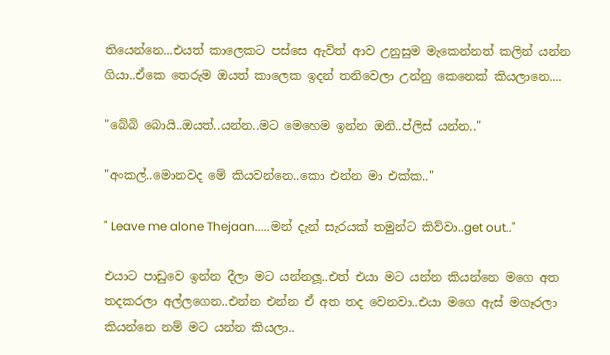තියෙන්නෙ...එයත් කාලෙකට පස්සෙ ඇවිත් ආව උනුසුම මැකෙන්නත් කලින් යන්න ගියා..ඒකෙ තෙරුම ඔයත් කාලෙක ඉදන් තනිවෙලා උන්නු කෙනෙක් කියලානෙ....

"බේබි බොයි..ඔයත්..යන්න..මට මෙහෙම ඉන්න ඔනි..ප්ලිස් යන්න.."

"අංකල්..මොනවද මේ කියවන්නෙ..කො එන්න මා එක්ක.."

" Leave me alone Thejaan.....මන් දැන් සැරයක් තමුන්ට කිව්වා..get out.."

එයාට පාඩුවෙ ඉන්න දීලා මට යන්නලූ..එත් එයා මට යන්න කියන්නෙ මගෙ අත තදකරලා අල්ලගෙන..එන්න එන්න ඒ අත තද වෙනවා..එයා මගෙ ඇස් මගෑරලා කියන්නෙ නම් මට යන්න කියලා..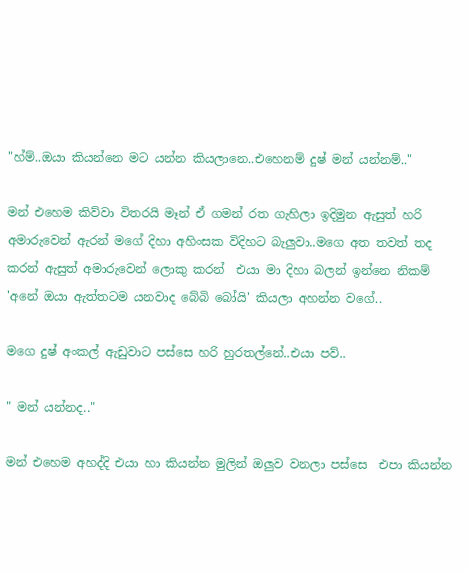"හ්ම්..ඔයා කියන්නෙ මට යන්න කියලානෙ..එහෙනම් දුෂ් මන් යන්නම්.."

මන් එහෙම කිව්වා විතරයි මෑන් ඒ ගමන් රත ගැහිලා ඉදිමුන ඇසුත් හරි අමාරුවෙන් ඇරන් මගේ දිහා අහිංසක විදිහට බැලුවා..මගෙ අත තවත් තද කරන් ඇසුත් අමාරුවෙන් ලොකු කරන්  එයා මා දිහා බලන් ඉන්නෙ නිකම් 'අනේ ඔයා ඇත්තටම යනවාද බේබි බෝයි' කියලා අහන්න වගේ..

මගෙ දුෂ් අංකල් ඇඩුවාට පස්සෙ හරි හුරතල්නේ..එයා පව්..

" මන් යන්නද.."

මන් එහෙම අහද්දි එයා හා කියන්න මුලින් ඔලුව වනලා පස්සෙ  එපා කියන්න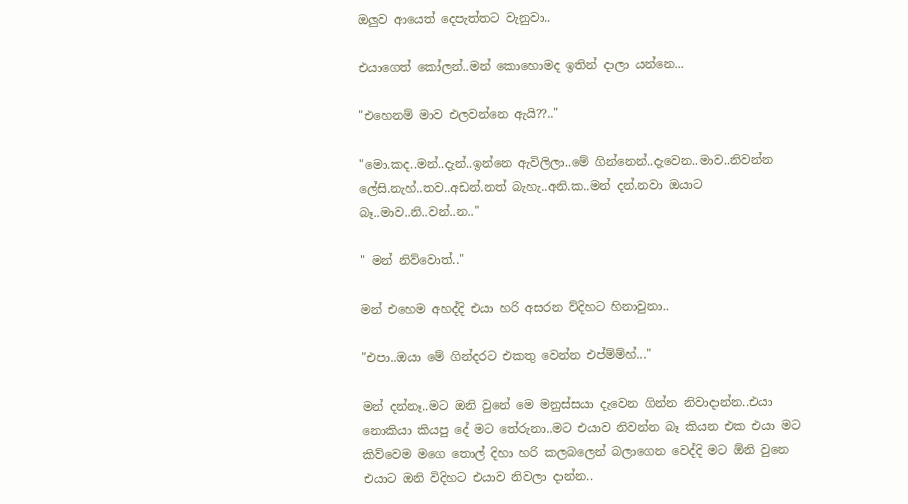ඔලුව ආයෙත් දෙපැත්තට වැනුවා..

එයාගෙත් කෝලන්..මන් කොහොමද ඉතින් දාලා යන්නෙ...

"එහෙනම් මාව එලවන්නෙ ඇයි??.."

"මො.කද..මන්..දැන්..ඉන්නෙ ඇවිලිලා..මේ ගින්නෙන්..දැවෙන..මාව..නිවන්න ලේසි.නැහ්..තව..අඩන්.නත් බැහැ..අනි.ක..මන් දන්.නවා ඔයාට බෑ..මාව..නි..වන්..න.."

" මන් නිව්වොත්.."

මන් එහෙම අහද්දි එයා හරි අසරන ව්දිහට හිනාවුනා..

"එපා..ඔයා මේ ගින්දරට එකතු වෙන්න එප්ම්ම්හ්..."

මන් දන්නෑ..මට ඔනි වුනේ මෙ මනුස්සයා දැවෙන ගින්න නිවාදාන්න..එයා නොකියා කියපු දේ මට තේරුනා..මට එයාව නිවන්න බෑ කියන එක එයා මට කිව්වෙම මගෙ තොල් දිහා හරි කලබලෙන් බලාගෙන වෙද්දි මට ඕනි වුනෙ එයාට ඔනි විදිහට එයාව නිවලා දාන්න..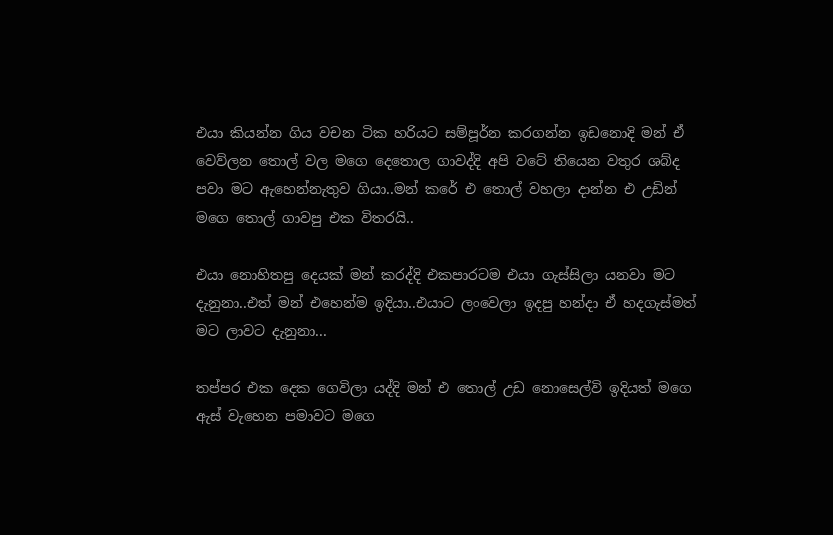එයා කියන්න ගිය වචන ටික හරියට සම්පූර්න කරගන්න ඉඩනොදි මන් ඒ වෙව්ලන තොල් වල මගෙ දෙතොල ගාවද්දි අපි වටේ තියෙන වතුර ශබ්ද පවා මට ඇහෙන්නැතුව ගියා..මන් කරේ එ තොල් වහලා දාන්න එ උඩින් මගෙ තොල් ගාවපු එක විතරයි..

එයා නොහිතපු දෙයක් මන් කරද්දි එකපාරටම එයා ගැස්සිලා යනවා මට දැනුනා..එත් මන් එහෙන්ම ඉදියා..එයාට ලංවෙලා ඉදපු හන්දා ඒ හදගැස්මත් මට ලාවට දැනුනා...

තප්පර එක දෙක ගෙවිලා යද්දි මන් එ තොල් උඩ නොසෙල්වි ඉදියත් මගෙ ඇස් වැහෙන පමාවට මගෙ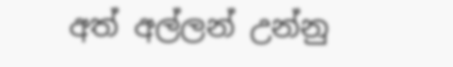අත් අල්ලන් උන්නු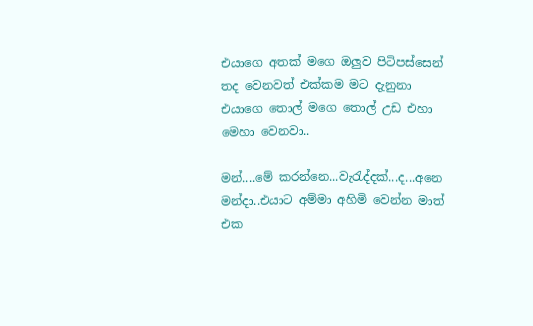එයාගෙ අතක් මගෙ ඔලුව පිටිපස්සෙන් තද වෙනවත් එක්කම මට දැනුනා එයාගෙ තොල් මගෙ තොල් උඩ එහා මෙහා වෙනවා..

මන්....මේ කරන්නෙ...වැරැද්දක්...ද...අනෙ මන්දා..එයාට අම්මා අහිමි වෙන්න මාත් එක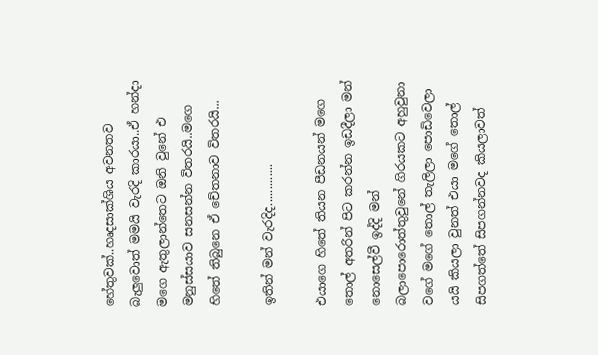හේතුවක්..හෘදසාක්ශිය අවනතව බැලුවොත් මමයි වැරදි කාරයා..ඒ හන්දා මගෙ ඇතුලාන්තෙට ඔනි වුනේ එ මනුස්සයාව සනසන්න විතරයි..මගෙ හිතේ තිබුනෙ ඒ චේතනාව විතරයි...

ඉතින් මන් වැරදිද.............

එයාගෙ හිතේ තියන පීඩනයන් මගෙ තොල් අතරින් පිට කරන්න ඉඩදීලා මන් නොසෙල්වී ඉද්දි මන් බලාපොරොත්තුවුනේ ගිරයකට අහුවුනා වගේ මගේ තොල් තැලිලා පොඩිවෙලා යයි කියලා වුනත් එයා මගේ තොල් සිපගත්තේ සිපගන්නවද කියලාවත්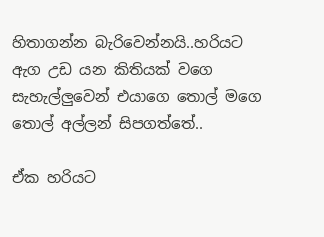හිතාගන්න බැරිවෙන්නයි..හරියට ඇග උඩ යන කිතියක් වගෙ සැහැල්ලුවෙන් එයාගෙ තොල් මගෙ තොල් අල්ලන් සිපගත්තේ..

ඒක හරියට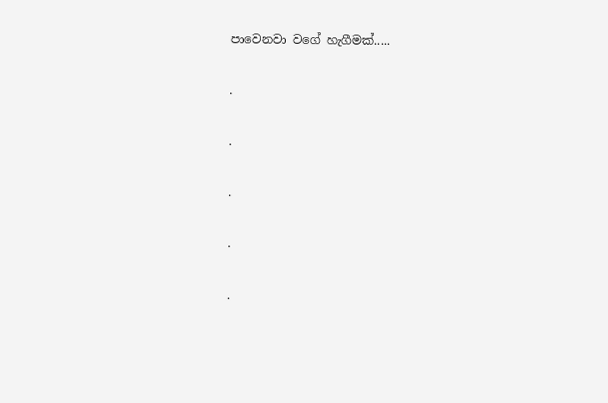පාවෙනවා වගේ හැගීමක්.....

.

.

.

.

.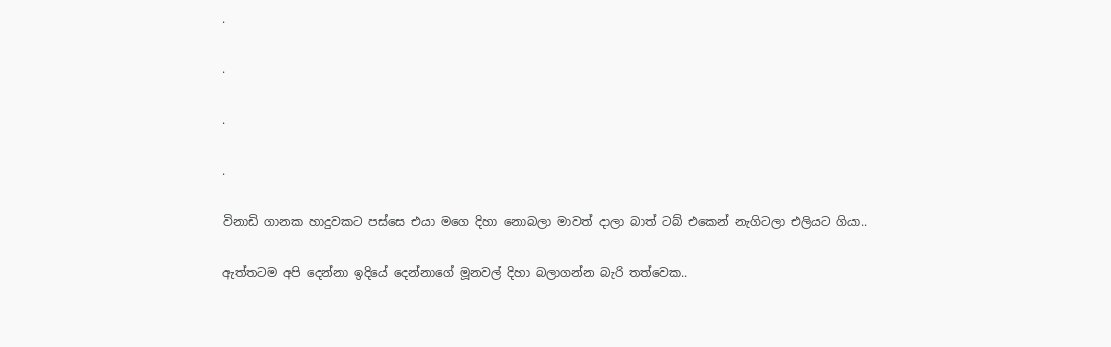.

.

.

.

විනාඩි ගානක හාදුවකට පස්සෙ එයා මගෙ දිහා නොබලා මාවත් දාලා බාත් ටබ් එකෙන් නැගිටලා එලියට ගියා..

ඇත්තටම අපි දෙන්නා ඉදියේ දෙන්නාගේ මූනවල් දිහා බලාගන්න බැරි තත්වෙක..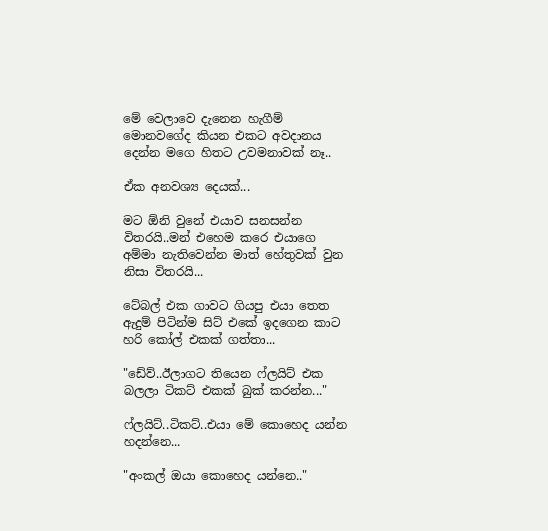මේ වෙලාවෙ දැනෙන හැගීම් මොනවගේද කියන එකට අවදානය දෙන්න මගෙ හිතට උවමනාවක් නෑ..

ඒක අනවශ්‍ය දෙයක්...

මට ඕනි වුනේ එයාව සනසන්න විතරයි..මන් එහෙම කරෙ එයාගෙ අම්මා නැතිවෙන්න මාත් හේතුවක් වුන නිසා විතරයි...

ටේබල් එක ගාවට ගියපු එයා තෙත ඇදුම් පිටින්ම සිට් එකේ ඉදගෙන කාට හරි කෝල් එකක් ගත්තා...

"ඩේව්..ඊලාගට තියෙන ෆ්ලයිට් එක බලලා ටිකට් එකක් බුක් කරන්න..."

ෆ්ලයිට්..ටිකට්..එයා මේ කොහෙද යන්න හදන්නෙ...

"අංකල් ඔයා කොහෙද යන්නෙ.."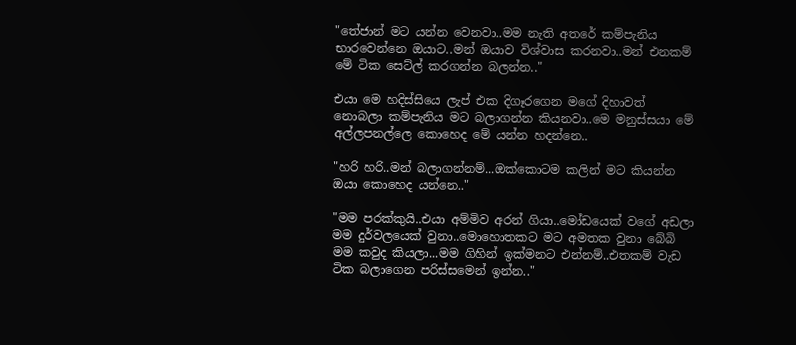"තේජාන් මට යන්න වෙනවා..මම නැති අතරේ කම්පැනිය භාරවෙන්නෙ ඔයාට..මන් ඔයාව විශ්වාස කරනවා..මන් එනකම් මේ ටික සෙට්ල් කරගන්න බලන්න.."

එයා මෙ හදිස්සියෙ ලැප් එක දිගෑරගෙන මගේ දිහාවත් නොබලා කම්පැනිය මට බලාගන්න කියනවා..මෙ මනුස්සයා මේ අල්ලපනල්ලෙ කොහෙද මේ යන්න හදන්නෙ..

"හරි හරි..මන් බලාගන්නම්...ඔක්කොටම කලින් මට කියන්න ඔයා කොහෙද යන්නෙ.."

"මම පරක්කුයි..එයා අම්මිව අරන් ගියා..මෝඩයෙක් වගේ අඩලා මම දුර්වලයෙක් වුනා..මොහොතකට මට අමතක වුනා බේබි මම කවුද කියලා...මම ගිහින් ඉක්මනට එන්නම්..එතකම් වැඩ ටික බලාගෙන පරිස්සමෙන් ඉන්න.."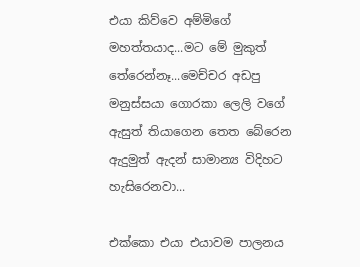එයා කිව්වෙ අම්මිගේ මහත්තයාද...මට මේ මුකුත් තේරෙන්නෑ...මෙච්චර අඩපු මනුස්සයා ගොරකා ලෙලි වගේ ඇසුත් තියාගෙන තෙත බේරෙන ඇදුමුත් ඇදන් සාමාන්‍ය විදිහට හැසිරෙනවා...

එක්කො එයා එයාවම පාලනය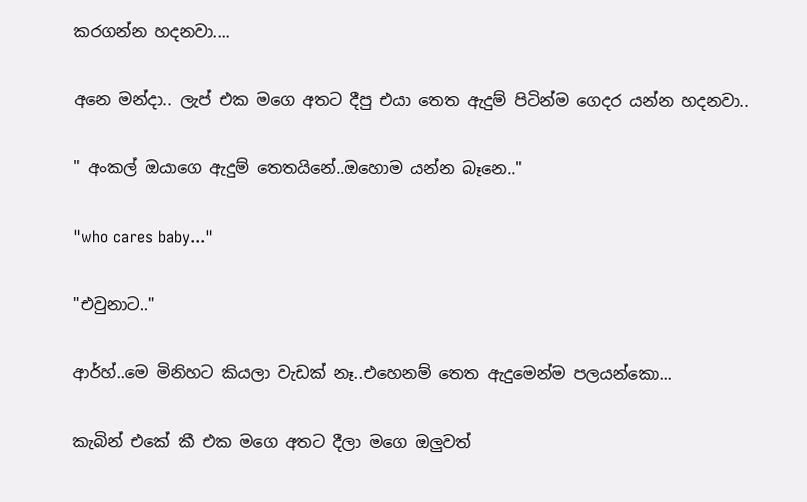කරගන්න හදනවා....

අනෙ මන්දා.. ලැප් එක මගෙ අතට දීපු එයා තෙත ඇදුම් පිටින්ම ගෙදර යන්න හදනවා..

" අංකල් ඔයාගෙ ඇදුම් තෙතයිනේ..ඔහොම යන්න බෑනෙ.."

"who cares baby..."

"එවුනාට.."

ආර්හ්..මෙ මිනිහට කියලා වැඩක් නෑ..එහෙනම් තෙත ඇදුමෙන්ම පලයන්කො...

කැබින් එකේ කී එක මගෙ අතට දීලා මගෙ ඔලුවත්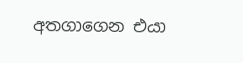අතගාගෙන එයා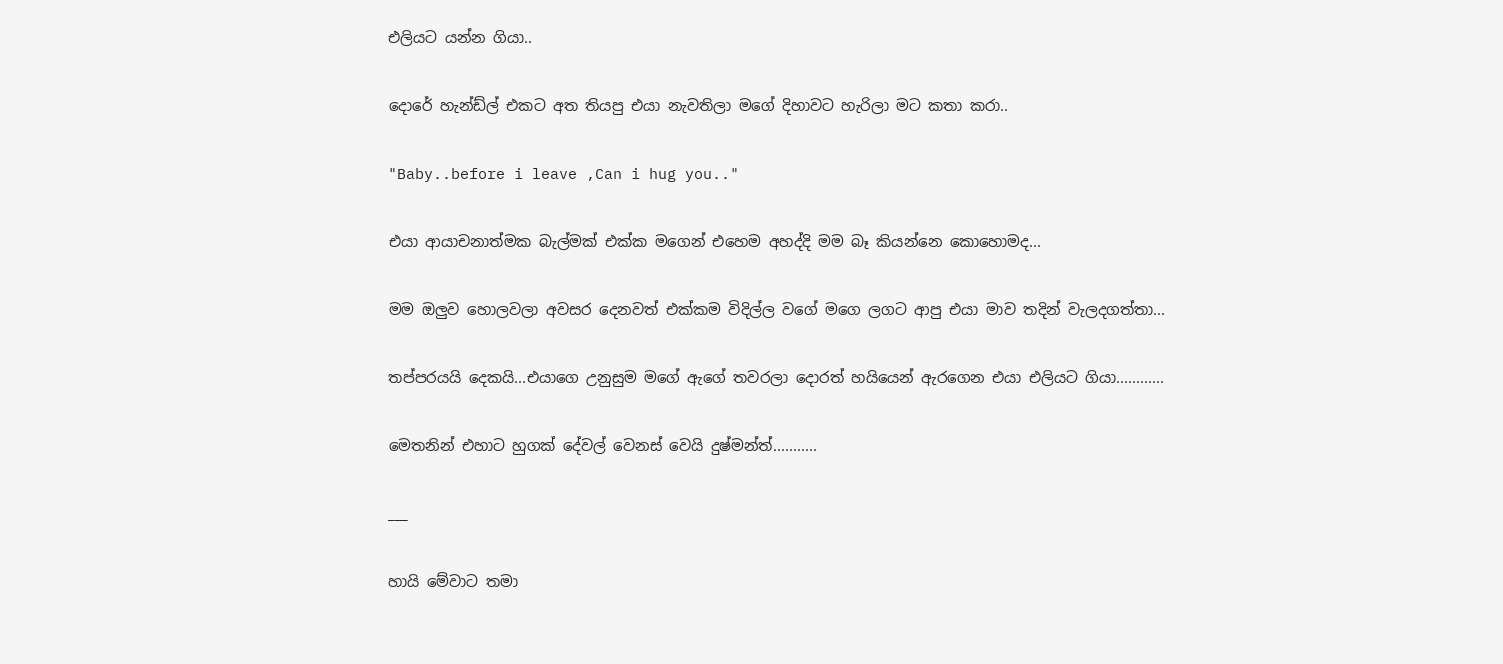එලියට යන්න ගියා..

දොරේ හැන්ඩ්ල් එකට අත තියපු එයා නැවතිලා මගේ දිහාවට හැරිලා මට කතා කරා..

"Baby..before i leave ,Can i hug you.."

එයා ආයාචනාත්මක බැල්මක් එක්ක මගෙන් එහෙම අහද්දි මම බෑ කියන්නෙ කොහොමද...

මම ඔලුව හොලවලා අවසර දෙනවත් එක්කම විදිල්ල වගේ මගෙ ලගට ආපු එයා මාව තදින් වැලදගත්තා...

තප්පරයයි දෙකයි...එයාගෙ උනුසුම මගේ ඇගේ තවරලා දොරත් හයියෙන් ඇරගෙන එයා එලියට ගියා............

මෙතනින් එහාට හුගක් දේවල් වෙනස් වෙයි දුෂ්මන්ත්...........

___

හායි මේවාට තමා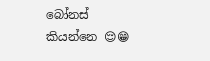බෝනස් කියන්නෙ 😌😁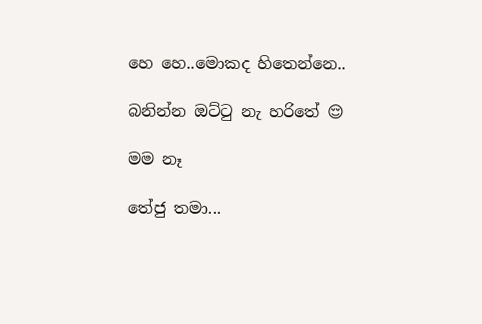හෙ හෙ..මොකද හිතෙන්නෙ..

බනින්න ඔට්ටු නැ හරිතේ 😌

මම නෑ

තේජු තමා...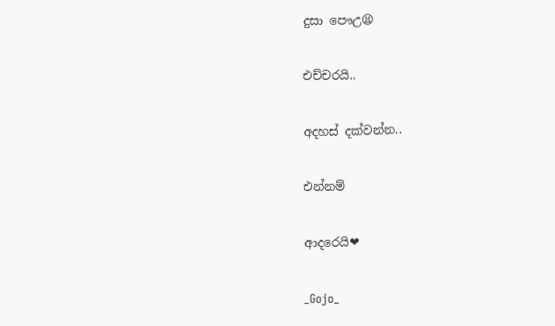දුසා පෞඋ😫

එච්චරයි..

අදහස් දක්වන්න..

එන්නම්

ආදරෙයි❤

_Gojo_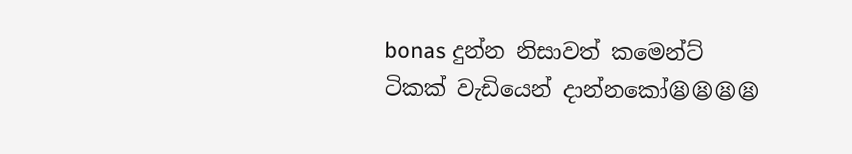bonas දුන්න නිසාවත් කමෙන්ට් ටිකක් වැඩියෙන් දාන්නකෝ😫😫😫😫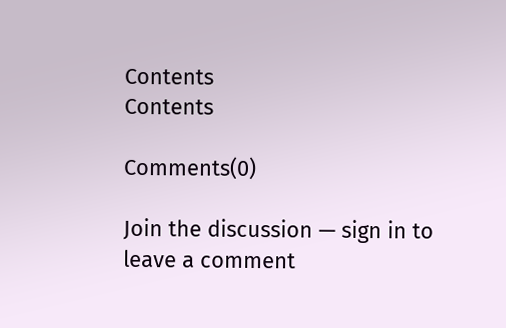Contents
Contents

Comments(0)

Join the discussion — sign in to leave a comment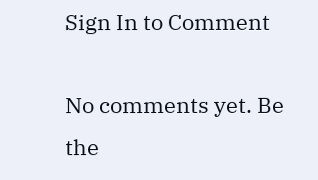Sign In to Comment

No comments yet. Be the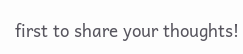first to share your thoughts!